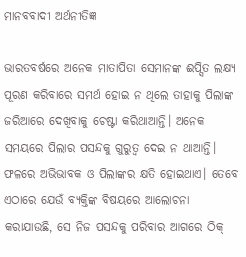ମାନବବାଦୀ ଅର୍ଥନୀତିଜ୍ଞ

ଭାରତବର୍ଷରେ ଅନେକ ମାତାପିତା ସେମାନଙ୍କ ଈପ୍ସିତ ଲକ୍ଷ୍ୟ ପୂରଣ କରିବାରେ ସମର୍ଥ ହୋଇ ନ ଥିଲେ ତାହାକୁ ପିଲାଙ୍କ ଜରିଆରେ ଦେଖିବାକୁ ଚେଷ୍ଟା କରିଥାଆନ୍ତି। ଅନେକ ସମୟରେ ପିଲାର ପସନ୍ଦକୁ ଗୁରୁତ୍ୱ ଦେଇ ନ ଥାଆନ୍ତି। ଫଳରେ ଅଭିଭାବକ ଓ ପିଲାଙ୍କର କ୍ଷତି ହୋଇଥାଏ। ତେବେ ଏଠାରେ ଯେଉଁ ବ୍ୟକ୍ତିଙ୍କ ବିଷୟରେ ଆଲୋଚନା କରାଯାଉଛି, ସେ ନିଜ ପସନ୍ଦକୁ ପରିବାର ଆଗରେ ଠିକ୍‌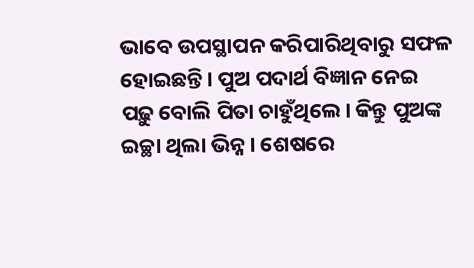ଭାବେ ଉପସ୍ଥାପନ କରିପାରିଥିବାରୁ ସଫଳ ହୋଇଛନ୍ତି। ପୁଅ ପଦାର୍ଥ ବିଜ୍ଞାନ ନେଇ ପଢ଼ୁ ବୋଲି ପିତା ଚାହୁଁଥିଲେ। କିନ୍ତୁ ପୁଅଙ୍କ ଇଚ୍ଛା ଥିଲା ଭିନ୍ନ। ଶେଷରେ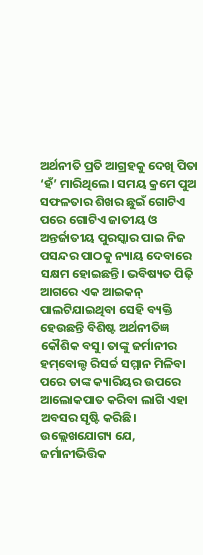ଅର୍ଥନୀତି ପ୍ରତି ଆଗ୍ରହକୁ ଦେଖି ପିତା ‘ହଁ’ ମାରିଥିଲେ। ସମୟ କ୍ରମେ ପୁଅ ସଫଳତାର ଶିଖର ଛୁଇଁ ଗୋଟିଏ ପରେ ଗୋଟିଏ ଜାତୀୟ ଓ ଅନ୍ତର୍ଜାତୀୟ ପୁରସ୍କାର ପାଇ ନିଜ ପସନ୍ଦର ପାଠକୁ ନ୍ୟାୟ ଦେବାରେ ସକ୍ଷମ ହୋଇଛନ୍ତି। ଭବିଷ୍ୟତ ପିଢ଼ି ଆଗରେ ଏକ ଆଇକନ୍‌ ପାଲଟିଯାଇଥିବା ସେହି ବ୍ୟକ୍ତି ହେଉଛନ୍ତି ବିଶିଷ୍ଟ ଅର୍ଥନୀତିଜ୍ଞ କୌଶିକ ବସୁ। ତାଙ୍କୁ ଜର୍ମାନୀର ହମ୍‌ବୋଲ୍ଡ ରିସର୍ଚ୍ଚ ସମ୍ମାନ ମିଳିବା ପରେ ତାଙ୍କ କ୍ୟାରିୟର ଉପରେ ଆଲୋକପାତ କରିବା ଲାଗି ଏହା ଅବସର ସୃଷ୍ଟି କରିଛି। ଉଲ୍ଲେଖଯୋଗ୍ୟ ଯେ, ଜର୍ମାନୀଭିତ୍ତିକ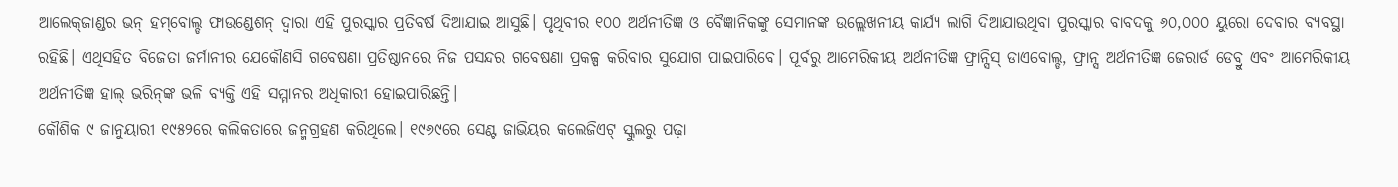ଆଲେକ୍‌ଜାଣ୍ଡର ଭନ୍‌ ହମ୍‌ବୋଲ୍ଡ ଫାଉଣ୍ଡେଶନ୍‌ ଦ୍ୱାରା ଏହି ପୁରସ୍କାର ପ୍ରତିବର୍ଷ ଦିଆଯାଇ ଆସୁଛି। ପୃଥିବୀର ୧୦୦ ଅର୍ଥନୀତିଜ୍ଞ ଓ ବୈଜ୍ଞାନିକଙ୍କୁ ସେମାନଙ୍କ ଉଲ୍ଲେଖନୀୟ କାର୍ଯ୍ୟ ଲାଗି ଦିଆଯାଉଥିବା ପୁରସ୍କାର ବାବଦକୁ ୬୦,୦୦୦ ୟୁରୋ ଦେବାର ବ୍ୟବସ୍ଥା ରହିଛି। ଏଥିସହିତ ବିଜେତା ଜର୍ମାନୀର ଯେକୌଣସି ଗବେଷଣା ପ୍ରତିଷ୍ଠାନରେ ନିଜ ପସନ୍ଦର ଗବେଷଣା ପ୍ରକଳ୍ପ କରିବାର ସୁଯୋଗ ପାଇପାରିବେ। ପୂର୍ବରୁ ଆମେରିକୀୟ ଅର୍ଥନୀତିଜ୍ଞ ଫ୍ରାନ୍ସିସ୍‌ ଡାଏବୋଲ୍ଡ, ଫ୍ରାନ୍ସ ଅର୍ଥନୀତିଜ୍ଞ ଜେରାର୍ଡ ଡେବ୍ରୁ ଏବଂ ଆମେରିକୀୟ ଅର୍ଥନୀତିଜ୍ଞ ହାଲ୍‌ ଭରିନ୍‌ଙ୍କ ଭଳି ବ୍ୟକ୍ତି ଏହି ସମ୍ମାନର ଅଧିକାରୀ ହୋଇପାରିଛନ୍ତି।
କୌଶିକ ୯ ଜାନୁୟାରୀ ୧୯୫୨ରେ କଲିକତାରେ ଜନ୍ମଗ୍ରହଣ କରିଥିଲେ। ୧୯୬୯ରେ ସେଣ୍ଟ ଜାଭିୟର କଲେଜିଏଟ୍‌ ସ୍କୁଲରୁ ପଢ଼ା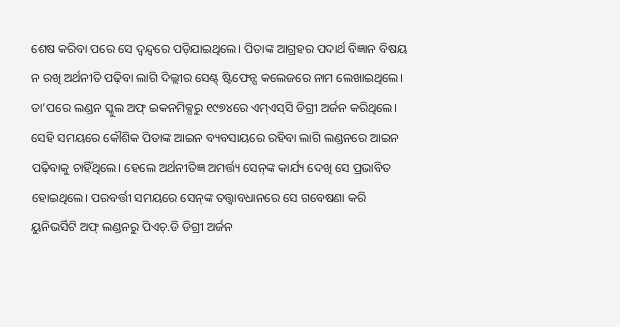ଶେଷ କରିବା ପରେ ସେ ଦ୍ୱନ୍ଦ୍ୱରେ ପଡ଼ିଯାଇଥିଲେ। ପିତାଙ୍କ ଆଗ୍ରହର ପଦାର୍ଥ ବିଜ୍ଞାନ ବିଷୟ ନ ରଖି ଅର୍ଥନୀତି ପଢ଼ିବା ଲାଗି ଦିଲ୍ଲୀର ସେଣ୍ଟ୍‌ ଷ୍ଟିଫେନ୍ସ କଲେଜରେ ନାମ ଲେଖାଇଥିଲେ। ତା’ପରେ ଲଣ୍ଡନ ସ୍କୁଲ ଅଫ୍‌ ଇକନମିକ୍ସରୁ ୧୯୭୪ରେ ଏମ୍‌ଏସ୍‌ସି ଡିଗ୍ରୀ ଅର୍ଜନ କରିଥିଲେ। ସେହି ସମୟରେ କୌଶିକ ପିତାଙ୍କ ଆଇନ ବ୍ୟବସାୟରେ ରହିବା ଲାଗି ଲଣ୍ଡନରେ ଆଇନ ପଢ଼ିବାକୁ ଚାହିଁଥିଲେ। ହେଲେ ଅର୍ଥନୀତିଜ୍ଞ ଅମର୍ତ୍ତ୍ୟ ସେନ୍‌ଙ୍କ କାର୍ଯ୍ୟ ଦେଖି ସେ ପ୍ରଭାବିତ ହୋଇଥିଲେ। ପରବର୍ତ୍ତୀ ସମୟରେ ସେନ୍‌ଙ୍କ ତତ୍ତ୍ୱାବଧାନରେ ସେ ଗବେଷଣା କରି ୟୁନିଭର୍ସିଟି ଅଫ୍‌ ଲଣ୍ଡନରୁ ପିଏଚ୍‌.ଡି ଡିଗ୍ରୀ ଅର୍ଜନ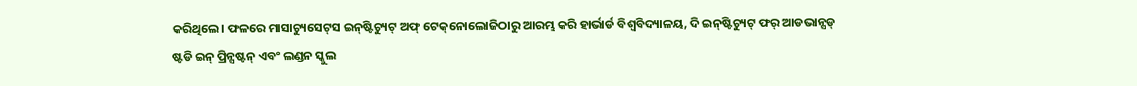କରିଥିଲେ। ଫଳରେ ମାସାଚ୍ୟୁସେଟ୍‌ସ ଇନ୍‌ଷ୍ଟିଚ୍ୟୁଟ୍‌ ଅଫ୍‌ ଟେକ୍‌ନୋଲୋଜିଠାରୁ ଆରମ୍ଭ କରି ହାର୍ଭାର୍ଡ ବିଶ୍ୱବିଦ୍ୟାଳୟ, ଦି ଇନ୍‌ଷ୍ଟିଚ୍ୟୁଟ୍‌ ଫର୍‌ ଆଡଭାନ୍ସଡ୍‌ ଷ୍ଟଡି ଇନ୍‌ ପ୍ରିନ୍ସଷ୍ଟନ୍‌ ଏବଂ ଲଣ୍ଡନ ସ୍କୁଲ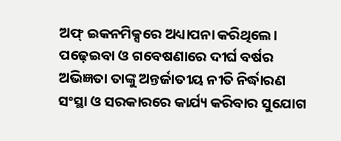ଅଫ୍‌ ଇକନମିକ୍ସରେ ଅଧ୍ୟାପନା କରିଥିଲେ। ପଢ଼େଇବା ଓ ଗବେଷଣାରେ ଦୀର୍ଘ ବର୍ଷର ଅଭିଜ୍ଞତା ତାଙ୍କୁ ଅନ୍ତର୍ଜାତୀୟ ନୀତି ନିର୍ଦ୍ଧାରଣ ସଂସ୍ଥା ଓ ସରକାରରେ କାର୍ଯ୍ୟ କରିବାର ସୁଯୋଗ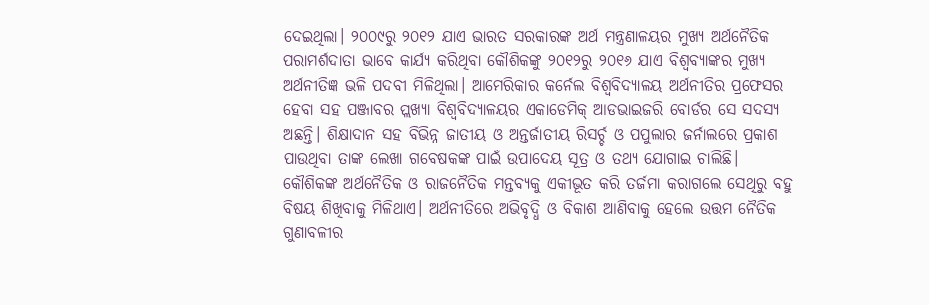ଦେଇଥିଲା। ୨୦୦୯ରୁ ୨୦୧୨ ଯାଏ ଭାରତ ସରକାରଙ୍କ ଅର୍ଥ ମନ୍ତ୍ରଣାଳୟର ମୁଖ୍ୟ ଅର୍ଥନୈତିକ ପରାମର୍ଶଦାତା ଭାବେ କାର୍ଯ୍ୟ କରିଥିବା କୌଶିକଙ୍କୁ ୨୦୧୨ରୁ ୨୦୧୬ ଯାଏ ବିଶ୍ୱବ୍ୟାଙ୍କର ମୁଖ୍ୟ ଅର୍ଥନୀତିଜ୍ଞ ଭଳି ପଦବୀ ମିଳିଥିଲା। ଆମେରିକାର କର୍ନେଲ ବିଶ୍ୱବିଦ୍ୟାଳୟ ଅର୍ଥନୀତିର ପ୍ରଫେସର ହେବା ସହ ପଞ୍ଜାବର ପ୍ଲଖ୍ୟା ବିଶ୍ୱବିଦ୍ୟାଳୟର ଏକାଡେମିକ୍‌ ଆଡଭାଇଜରି ବୋର୍ଡର ସେ ସଦସ୍ୟ ଅଛନ୍ତି। ଶିକ୍ଷାଦାନ ସହ ବିଭିନ୍ନ ଜାତୀୟ ଓ ଅନ୍ତର୍ଜାତୀୟ ରିସର୍ଚ୍ଚ ଓ ପପୁଲାର ଜର୍ନାଲରେ ପ୍ରକାଶ ପାଉଥିବା ତାଙ୍କ ଲେଖା ଗବେଷକଙ୍କ ପାଇଁ ଉପାଦେୟ ସୂତ୍ର ଓ ତଥ୍ୟ ଯୋଗାଇ ଚାଲିଛି।
କୌଶିକଙ୍କ ଅର୍ଥନୈତିକ ଓ ରାଜନୈତିକ ମନ୍ତବ୍ୟକୁ ଏକୀଭୂତ କରି ତର୍ଜମା କରାଗଲେ ସେଥିରୁ ବହୁ ବିଷୟ ଶିଖିବାକୁ ମିଳିଥାଏ। ଅର୍ଥନୀତିରେ ଅଭିବୃଦ୍ଧି ଓ ବିକାଶ ଆଣିବାକୁ ହେଲେ ଉତ୍ତମ ନୈତିକ ଗୁଣାବଳୀର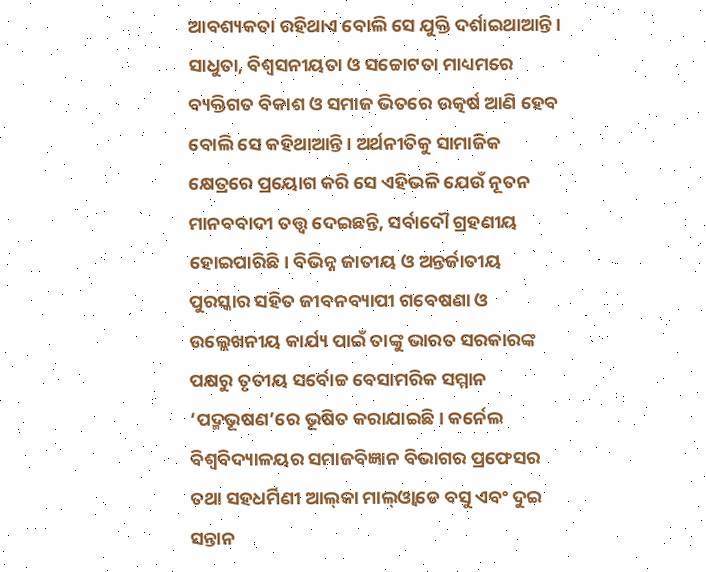ଆବଶ୍ୟକତା ରହିଥାଏ ବୋଲି ସେ ଯୁକ୍ତି ଦର୍ଶାଇଥାଆନ୍ତି। ସାଧୁତା, ବିଶ୍ୱସନୀୟତା ଓ ସଚ୍ଚୋଟତା ମାଧ୍ୟମରେ ବ୍ୟକ୍ତିଗତ ବିକାଶ ଓ ସମାଜ ଭିତରେ ଉତ୍କର୍ଷ ଆଣି ହେବ ବୋଲି ସେ କହିଥାଆନ୍ତି। ଅର୍ଥନୀତିକୁ ସାମାଜିକ କ୍ଷେତ୍ରରେ ପ୍ରୟୋଗ କରି ସେ ଏହିଭଳି ଯେଉଁ ନୂତନ ମାନବବାଦୀ ତତ୍ତ୍ୱ ଦେଇଛନ୍ତି, ସର୍ବାଦୌ ଗ୍ରହଣୀୟ ହୋଇପାରିଛି। ବିଭିନ୍ନ ଜାତୀୟ ଓ ଅନ୍ତର୍ଜାତୀୟ ପୁରସ୍କାର ସହିତ ଜୀବନବ୍ୟାପୀ ଗବେଷଣା ଓ ଉଲ୍ଲେଖନୀୟ କାର୍ଯ୍ୟ ପାଇଁ ତାଙ୍କୁ ଭାରତ ସରକାରଙ୍କ ପକ୍ଷରୁ ତୃତୀୟ ସର୍ବୋଚ୍ଚ ବେସାମରିକ ସମ୍ମାନ ‘ପଦ୍ମଭୂଷଣ’ରେ ଭୂଷିତ କରାଯାଇଛି। କର୍ନେଲ ବିଶ୍ୱବିଦ୍ୟାଳୟର ସମାଜବିଜ୍ଞାନ ବିଭାଗର ପ୍ରଫେସର ତଥା ସହଧର୍ମିଣୀ ଆଲ୍‌କା ମାଲ୍‌ଓ୍ବାଡେ ବସୁ ଏବଂ ଦୁଇ ସନ୍ତାନ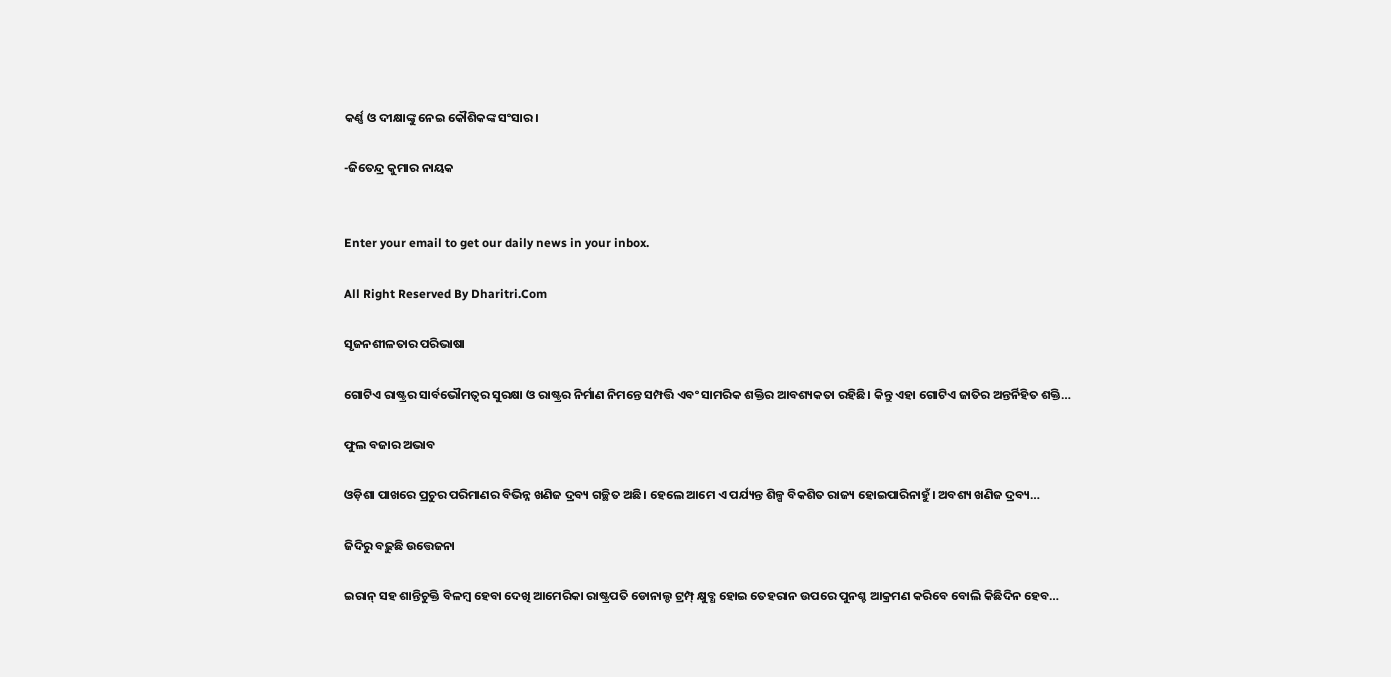କର୍ଣ୍ଣ ଓ ଦୀକ୍ଷାଙ୍କୁ ନେଇ କୌଶିକଙ୍କ ସଂସାର।

-ଜିତେନ୍ଦ୍ର କୁମାର ନାୟକ


Enter your email to get our daily news in your inbox.

All Right Reserved By Dharitri.Com

ସୃଜନଶୀଳତାର ପରିଭାଷା

ଗୋଟିଏ ରାଷ୍ଟ୍ରର ସାର୍ବଭୌମତ୍ୱର ସୁରକ୍ଷା ଓ ରାଷ୍ଟ୍ରର ନିର୍ମାଣ ନିମନ୍ତେ ସମ୍ପତ୍ତି ଏବଂ ସାମରିକ ଶକ୍ତିର ଆବଶ୍ୟକତା ରହିଛି। କିନ୍ତୁ ଏହା ଗୋଟିଏ ଜାତିର ଅନ୍ତର୍ନିହିତ ଶକ୍ତି…

ଫୁଲ ବଜାର ଅଭାବ

ଓଡ଼ିଶା ପାଖରେ ପ୍ରଚୁର ପରିମାଣର ବିଭିନ୍ନ ଖଣିଜ ଦ୍ରବ୍ୟ ଗଚ୍ଛିତ ଅଛି। ହେଲେ ଆମେ ଏ ପର୍ଯ୍ୟନ୍ତ ଶିଳ୍ପ ବିକଶିତ ରାଜ୍ୟ ହୋଇପାରିନାହୁଁ। ଅବଶ୍ୟ ଖଣିଜ ଦ୍ରବ୍ୟ…

ଜିଦିରୁ ବଢ଼ୁଛି ଉତ୍ତେଜନା

ଇରାନ୍‌ ସହ ଶାନ୍ତିଚୁକ୍ତି ବିଳମ୍ବ ହେବା ଦେଖି ଆମେରିକା ରାଷ୍ଟ୍ରପତି ଡୋନାଲ୍ଡ ଟ୍ରମ୍ପ୍‌ କ୍ଷୁବ୍ଧ ହୋଇ ତେହରାନ ଉପରେ ପୁନଶ୍ଚ ଆକ୍ରମଣ କରିବେ ବୋଲି କିଛିଦିନ ହେବ…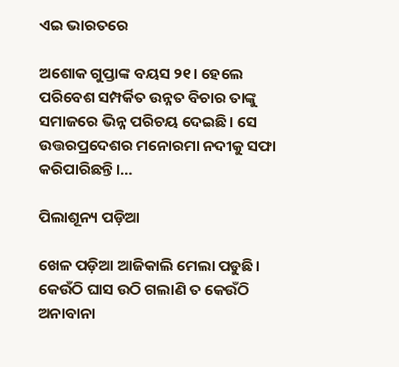ଏଇ ଭାରତରେ

ଅଶୋକ ଗୁପ୍ତାଙ୍କ ବୟସ ୨୧। ହେଲେ ପରିବେଶ ସମ୍ପର୍କିତ ଉନ୍ନତ ବିଚାର ତାଙ୍କୁ ସମାଜରେ ଭିନ୍ନ ପରିଚୟ ଦେଇଛି। ସେ ଉତ୍ତରପ୍ରଦେଶର ମନୋରମା ନଦୀକୁ ସଫା କରିପାରିଛନ୍ତି।…

ପିଲାଶୂନ୍ୟ ପଡ଼ିଆ

ଖେଳ ପଡ଼ିଆ ଆଜିକାଲି ମେଲା ପଡୁଛି। କେଉଁଠି ଘାସ ଉଠି ଗଲାଣି ତ କେଉଁଠି ଅନାବାନା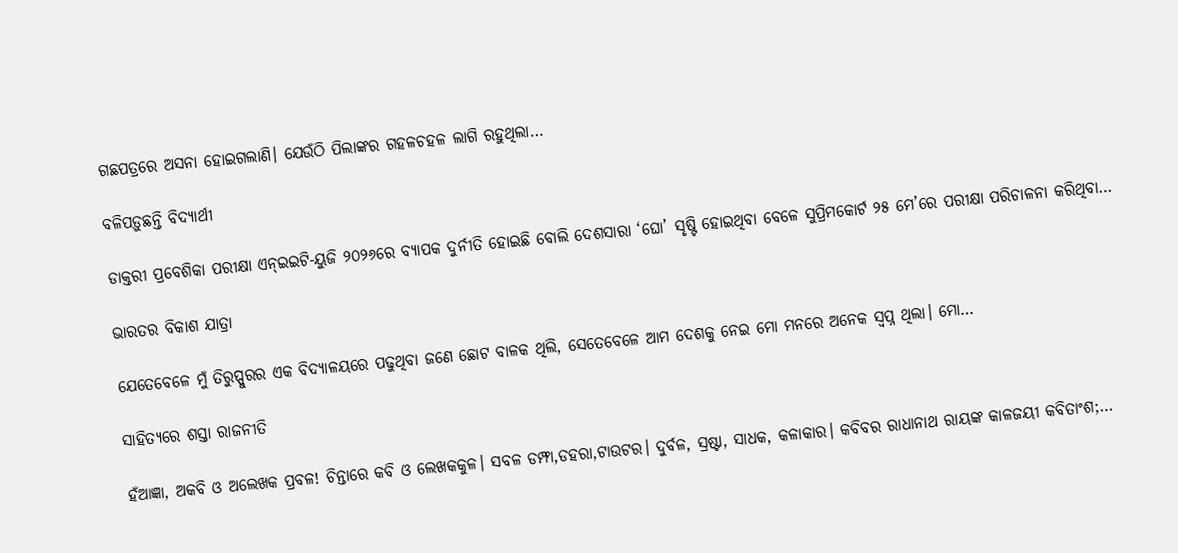ଗଛପତ୍ରରେ ଅସନା ହୋଇଗଲାଣି। ଯେଉଁଠି ପିଲାଙ୍କର ଗହଳଚହଳ ଲାଗି ରହୁଥିଲା…

ବଳିପଡ଼ୁଛନ୍ତି ବିଦ୍ୟାର୍ଥୀ

ଡାକ୍ତରୀ ପ୍ରବେଶିକା ପରୀକ୍ଷା ଏନ୍‌ଇଇଟି-ୟୁଜି ୨୦୨୬ରେ ବ୍ୟାପକ ଦୁର୍ନୀତି ହୋଇଛି ବୋଲି ଦେଶସାରା ‘ଘୋ’ ସୃଷ୍ଟି ହୋଇଥିବା ବେଳେ ସୁପ୍ରିମକୋର୍ଟ ୨୫ ମେ’ରେ ପରୀକ୍ଷା ପରିଚାଳନା କରିଥିବା…

ଭାରତର ବିକାଶ ଯାତ୍ରା

ଯେତେବେଳେ ମୁଁ ତିରୁପ୍ପୁରର ଏକ ବିଦ୍ୟାଳୟରେ ପଢୁଥିବା ଜଣେ ଛୋଟ ବାଳକ ଥିଲି, ସେତେବେଳେ ଆମ ଦେଶକୁ ନେଇ ମୋ ମନରେ ଅନେକ ସ୍ବପ୍ନ ଥିଲା। ମୋ…

ସାହିତ୍ୟରେ ଶସ୍ତା ରାଜନୀତି

ହଁଆଜ୍ଞା, ଅକବି ଓ ଅଲେଖକ ପ୍ରବଳ! ଚିନ୍ତାରେ କବି ଓ ଲେଖକକୁଳ। ସବଳ ଡମ୍ଫା,ଡହରା,ଟାଉଟର। ଦୁର୍ବଳ, ସ୍ରଷ୍ଟା, ସାଧକ, କଳାକାର। କବିବର ରାଧାନାଥ ରାୟଙ୍କ କାଳଜୟୀ କବିତାଂଶ;…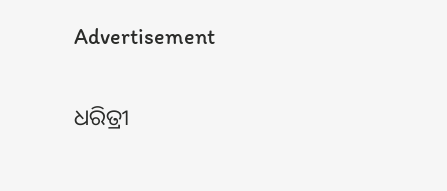Advertisement

ଧରିତ୍ରୀ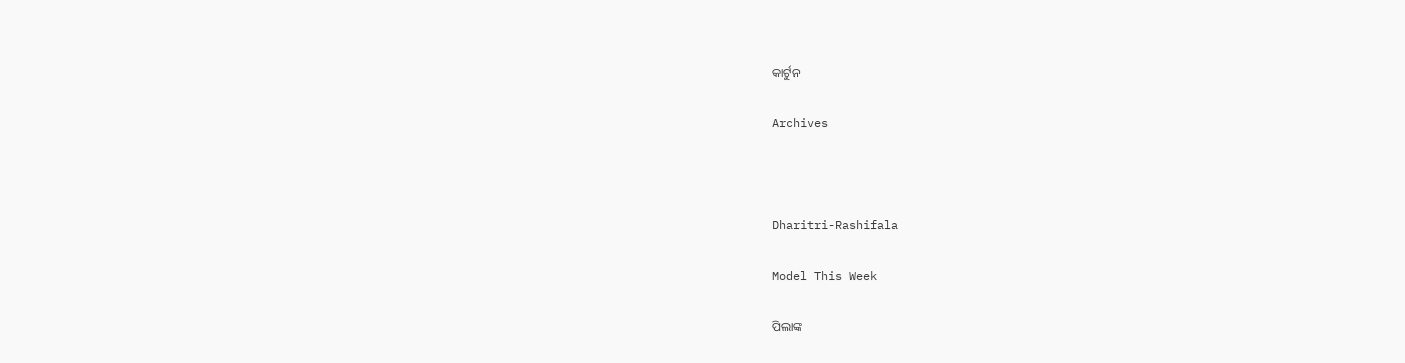କାର୍ଟୁନ

Archives



Dharitri-Rashifala

Model This Week

ପିଲାଙ୍କ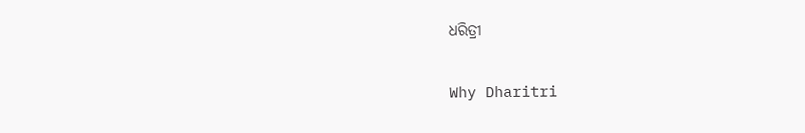ଧରିତ୍ରୀ

Why Dharitri